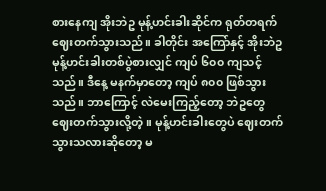စားနေကျ အိုးဘဲဥ မုန့်ဟင်းခါးဆိုင်က ရုတ်တရက် ဈေးတက်သွားသည်။ ခါတိုင်း အကြော်နှင့် အိုးဘဲဥ မုန့်ဟင်းခါးတစ်ပွဲစားလျှင် ကျပ် ၆၀၀ ကျသင့်သည်။ ဒီနေ့ မနက်မှာတော့ ကျပ် ၈၀၀ ဖြစ်သွားသည်။ ဘာကြောင့် လဲမေးကြည့်တော့ ဘဲဥတွေ ဈေးတက်သွားလို့တဲ့။ မုန့်ဟင်းခါးတွေပဲ ဈေးတက်သွားသလားဆိုတော့ မ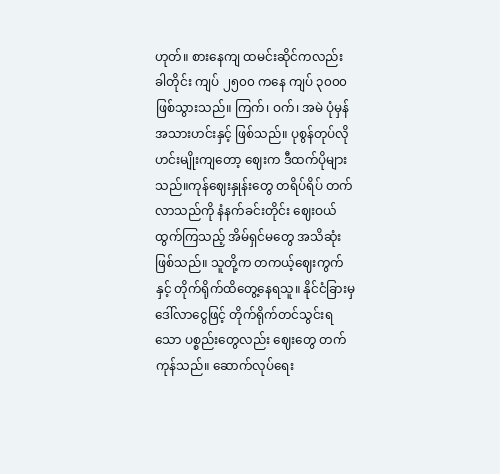ဟုတ်။ စားနေကျ ထမင်းဆိုင်ကလည်း ခါတိုင်း ကျပ် ၂၅၀၀ ကနေ ကျပ် ၃၀၀၀ ဖြစ်သွားသည်။ ကြက်၊ ဝက်၊ အမဲ ပုံမှန်အသားဟင်းနှင့် ဖြစ်သည်။ ပုစွန်တုပ်လို ဟင်းမျိုးကျတော့ ဈေးက ဒီထက်ပိုများသည်။ကုန်ဈေးနှုန်းတွေ တရိပ်ရိပ် တက်လာသည်ကို နံနက်ခင်းတိုင်း ဈေးဝယ်ထွက်ကြသည့် အိမ်ရှင်မတွေ အသိဆုံးဖြစ်သည်။ သူတို့က တကယ့်ဈေးကွက်နှင့် တိုက်ရိုက်ထိတွေ့နေရသူ။ နိုင်ငံခြားမှ ဒေါ်လာငွေဖြင့် တိုက်ရိုက်တင်သွင်းရသော ပစ္စည်းတွေလည်း ဈေးတွေ တက်ကုန်သည်။ ဆောက်လုပ်ရေး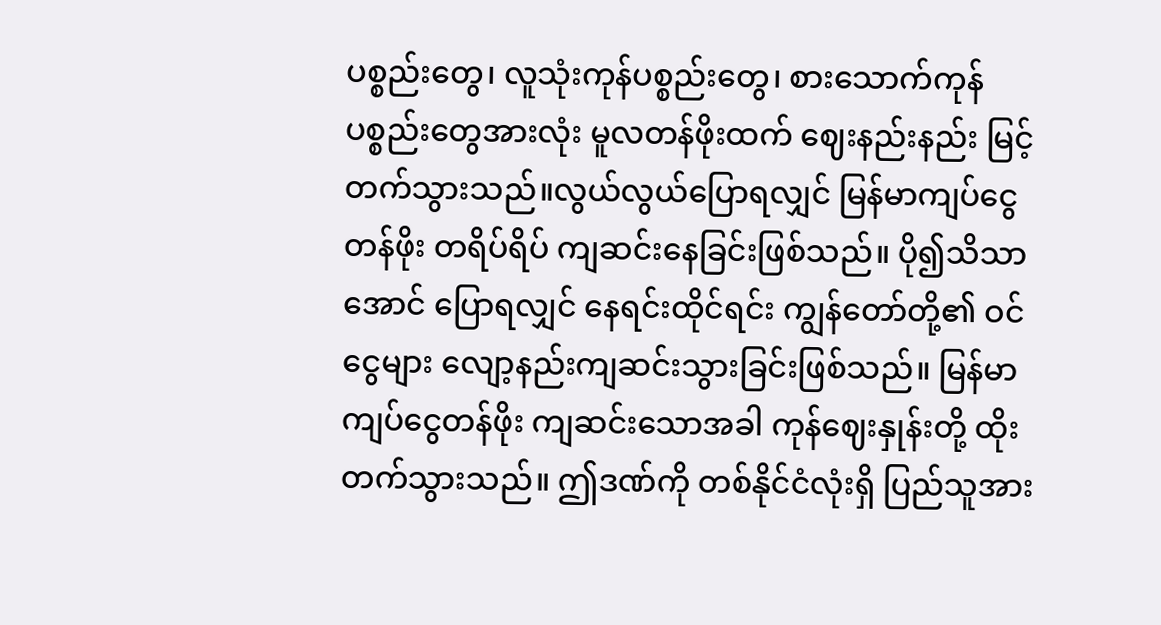ပစ္စည်းတွေ၊ လူသုံးကုန်ပစ္စည်းတွေ၊ စားသောက်ကုန်ပစ္စည်းတွေအားလုံး မူလတန်ဖိုးထက် ဈေးနည်းနည်း မြင့်တက်သွားသည်။လွယ်လွယ်ပြောရလျှင် မြန်မာကျပ်ငွေတန်ဖိုး တရိပ်ရိပ် ကျဆင်းနေခြင်းဖြစ်သည်။ ပို၍သိသာအောင် ပြောရလျှင် နေရင်းထိုင်ရင်း ကျွန်တော်တို့၏ ဝင်ငွေများ လျော့နည်းကျဆင်းသွားခြင်းဖြစ်သည်။ မြန်မာကျပ်ငွေတန်ဖိုး ကျဆင်းသောအခါ ကုန်ဈေးနှုန်းတို့ ထိုးတက်သွားသည်။ ဤဒဏ်ကို တစ်နိုင်ငံလုံးရှိ ပြည်သူအား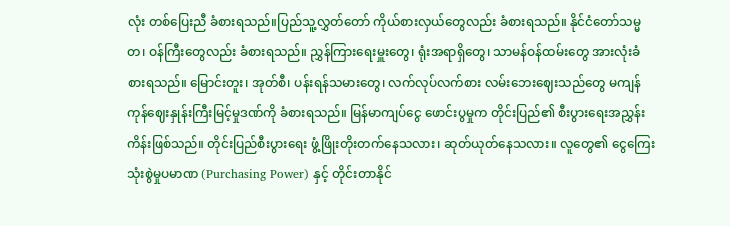လုံး တစ်ပြေးညီ ခံစားရသည်။ပြည်သူ့လွှတ်တော် ကိုယ်စားလှယ်တွေလည်း ခံစားရသည်။ နိုင်ငံတော်သမ္မတ၊ ဝန်ကြီးတွေလည်း ခံစားရသည်။ ညွှန်ကြားရေးမှူးတွေ၊ ရုံးအရာရှိတွေ၊ သာမန်ဝန်ထမ်းတွေ အားလုံးခံစားရသည်။ မြောင်းတူး၊ အုတ်စီ၊ ပန်းရန်သမားတွေ၊ လက်လုပ်လက်စား လမ်းဘေးဈေးသည်တွေ မကျန် ကုန်ဈေးနှုန်းကြီးမြင့်မှုဒဏ်ကို ခံစားရသည်။ မြန်မာကျပ်ငွေ ဖောင်းပွမှုက တိုင်းပြည်၏ စီးပွားရေးအညွှန်းကိန်းဖြစ်သည်။ တိုင်းပြည်စီးပွားရေး ဖွံ့ဖြိုးတိုးတက်နေသလား၊ ဆုတ်ယုတ်နေသလား။ လူတွေ၏ ငွေကြေးသုံးစွဲမှုပမာဏ (Purchasing Power) နှင့် တိုင်းတာနိုင်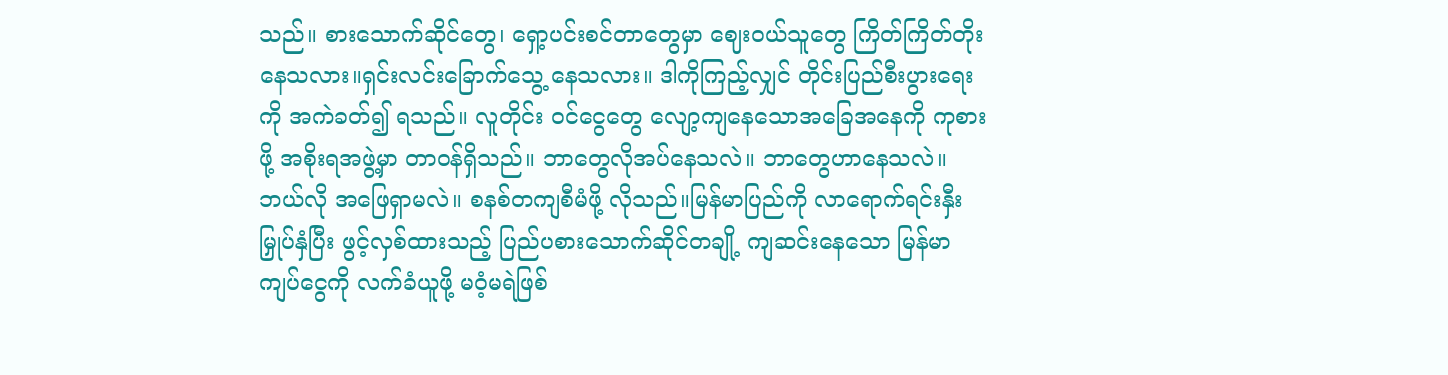သည်။ စားသောက်ဆိုင်တွေ၊ ရှော့ပင်းစင်တာတွေမှာ ဈေးဝယ်သူတွေ ကြိတ်ကြိတ်တိုးနေသလား။ရှင်းလင်းခြောက်သွေ့ နေသလား။ ဒါကိုကြည့်လျှင် တိုင်းပြည်စီးပွားရေးကို အကဲခတ်၍ ရသည်။ လူတိုင်း ဝင်ငွေတွေ လျော့ကျနေသောအခြေအနေကို ကုစားဖို့ အစိုးရအဖွဲ့မှာ တာဝန်ရှိသည်။ ဘာတွေလိုအပ်နေသလဲ။ ဘာတွေဟာနေသလဲ။ ဘယ်လို အဖြေရှာမလဲ။ စနစ်တကျစီမံဖို့ လိုသည်။မြန်မာပြည်ကို လာရောက်ရင်းနှီးမြှုပ်နှံပြီး ဖွင့်လှစ်ထားသည့် ပြည်ပစားသောက်ဆိုင်တချို့ ကျဆင်းနေသော မြန်မာကျပ်ငွေကို လက်ခံယူဖို့ မဝံ့မရဲဖြစ်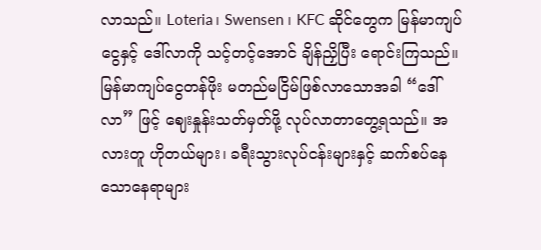လာသည်။ Loteria၊ Swensen ၊ KFC ဆိုင်တွေက မြန်မာကျပ်ငွေနှင့် ဒေါ်လာကို သင့်တင့်အောင် ချိန်ညှိပြီး ရောင်းကြသည်။ မြန်မာကျပ်ငွေတန်ဖိုး မတည်မငြိမ်ဖြစ်လာသောအခါ “ဒေါ်လာ” ဖြင့် ဈေးနှုန်းသတ်မှတ်ဖို့ လုပ်လာတာတွေ့ရသည်။ အလားတူ ဟိုတယ်များ၊ ခရီးသွားလုပ်ငန်းများနှင့် ဆက်စပ်နေသောနေရာများ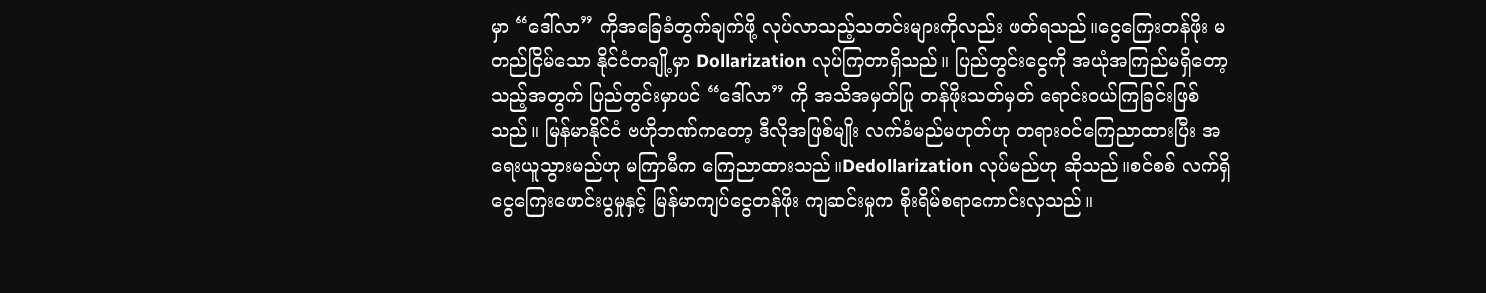မှာ “ဒေါ်လာ” ကိုအခြေခံတွက်ချက်ဖို့ လုပ်လာသည့်သတင်းများကိုလည်း ဖတ်ရသည်။ငွေကြေးတန်ဖိုး မတည်ငြိမ်သော နိုင်ငံတချို့မှာ Dollarization လုပ်ကြတာရှိသည်။ ပြည်တွင်းငွေကို အယုံအကြည်မရှိတော့သည့်အတွက် ပြည်တွင်းမှာပင် “ဒေါ်လာ” ကို အသိအမှတ်ပြု တန်ဖိုးသတ်မှတ် ရောင်းဝယ်ကြခြင်းဖြစ်သည်။ မြန်မာနိုင်ငံ ဗဟိုဘဏ်ကတော့ ဒီလိုအဖြစ်မျိုး လက်ခံမည်မဟုတ်ဟု တရားဝင်ကြေညာထားပြီး အရေးယူသွားမည်ဟု မကြာမီက ကြေညာထားသည်။Dedollarization လုပ်မည်ဟု ဆိုသည်။စင်စစ် လက်ရှိငွေကြေးဖောင်းပွမှုနှင့် မြန်မာကျပ်ငွေတန်ဖိုး ကျဆင်းမှုက စိုးရိမ်စရာကောင်းလှသည်။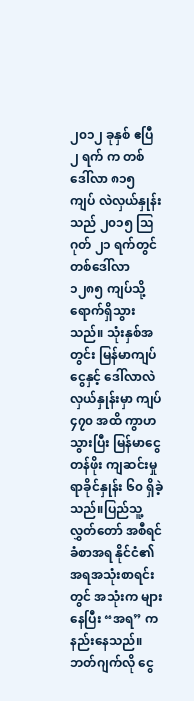၂၀၁၂ ခုနှစ် ဧပြီ ၂ ရက် က တစ်ဒေါ်လာ ၈၁၅ ကျပ် လဲလှယ်နှုန်းသည် ၂၀၁၅ သြဂုတ် ၂၁ ရက်တွင် တစ်ဒေါ်လာ ၁၂၈၅ ကျပ်သို့ ရောက်ရှိသွားသည်။ သုံးနှစ်အတွင်း မြန်မာကျပ်ငွေနှင့် ဒေါ်လာလဲလှယ်နှုန်းမှာ ကျပ် ၄၇၀ အထိ ကွာဟသွားပြီး မြန်မာငွေတန်ဖိုး ကျဆင်းမှု ရာခိုင်နှုန်း ၆၀ ရှိခဲ့သည်။ပြည်သူ့လွှတ်တော် အစီရင်ခံစာအရ နိုင်ငံ၏ အရအသုံးစာရင်းတွင် အသုံးက များနေပြီး “အရ” က နည်းနေသည်။ ဘတ်ဂျက်လို ငွေ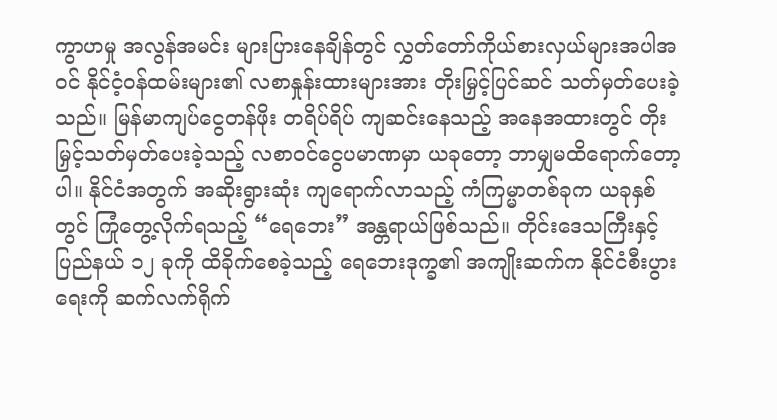ကွာဟမှု အလွန်အမင်း များပြားနေချိန်တွင် လွှတ်တော်ကိုယ်စားလှယ်များအပါအဝင် နိုင်ငံ့ဝန်ထမ်းများ၏ လစာနှုန်းထားများအား တိုးမြှင့်ပြင်ဆင် သတ်မှတ်ပေးခဲ့သည်။ မြန်မာကျပ်ငွေတန်ဖိုး တရိပ်ရိပ် ကျဆင်းနေသည့် အနေအထားတွင် တိုးမြှင့်သတ်မှတ်ပေးခဲ့သည့် လစာဝင်ငွေပမာဏမှာ ယခုတော့ ဘာမျှမထိရောက်တော့ပါ။ နိုင်ငံအတွက် အဆိုးရွားဆုံး ကျရောက်လာသည့် ကံကြမ္မာတစ်ခုက ယခုနှစ်တွင် ကြုံတွေ့လိုက်ရသည့် “ရေဘေး” အန္တရာယ်ဖြစ်သည်။ တိုင်းဒေသကြီးနှင့် ပြည်နယ် ၁၂ ခုကို ထိခိုက်စေခဲ့သည့် ရေဘေးဒုက္ခ၏ အကျိုးဆက်က နိုင်ငံစီးပွားရေးကို ဆက်လက်ရိုက်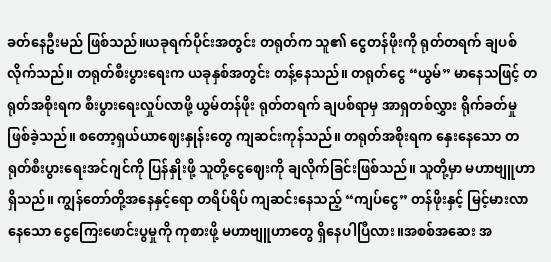ခတ်နေဦးမည် ဖြစ်သည်။ယခုရက်ပိုင်းအတွင်း တရုတ်က သူ၏ ငွေတန်ဖိုးကို ရုတ်တရက် ချပစ်လိုက်သည်။ တရုတ်စီးပွားရေးက ယခုနှစ်အတွင်း တန့်နေသည်။ တရုတ်ငွေ “ယွမ်” မာနေသဖြင့် တရုတ်အစိုးရက စီးပွားရေးလှုပ်လာဖို့ ယွမ်တန်ဖိုး ရုတ်တရက် ချပစ်ရာမှ အာရှတစ်လွှား ရိုက်ခတ်မှုဖြစ်ခဲ့သည်။ စတော့ရှယ်ယာဈေးနှုန်းတွေ ကျဆင်းကုန်သည်။ တရုတ်အစိုးရက နှေးနေသော တရုတ်စီးပွားရေးအင်ဂျင်ကို ပြန်နှိုးဖို့ သူတို့ငွေဈေးကို ချလိုက်ခြင်းဖြစ်သည်။ သူတို့မှာ မဟာဗျူဟာရှိသည်။ ကျွန်တော်တို့အနေနှင့်ရော တရိပ်ရိပ် ကျဆင်းနေသည့် “ကျပ်ငွေ” တန်ဖိုးနှင့် မြင့်မားလာနေသော ငွေကြေးဖောင်းပွမှုကို ကုစားဖို့ မဟာဗျူဟာတွေ ရှိနေပါပြီလား။အစစ်အဆေး အ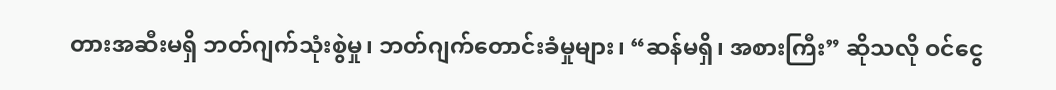တားအဆီးမရှိ ဘတ်ဂျက်သုံးစွဲမှု၊ ဘတ်ဂျက်တောင်းခံမှုများ၊ “ဆန်မရှိ၊ အစားကြီး” ဆိုသလို ဝင်ငွေ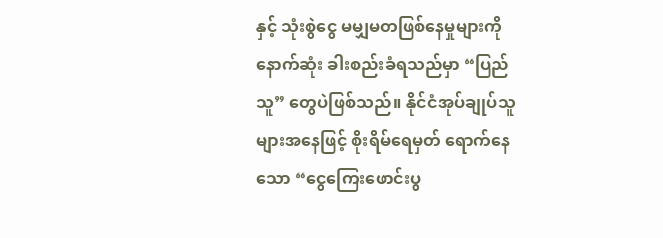နှင့် သုံးစွဲငွေ မမျှမတဖြစ်နေမှုများကို နောက်ဆုံး ခါးစည်းခံရသည်မှာ “ပြည်သူ” တွေပဲဖြစ်သည်။ နိုင်ငံအုပ်ချုပ်သူများအနေဖြင့် စိုးရိမ်ရေမှတ် ရောက်နေသော “ငွေကြေးဖောင်းပွ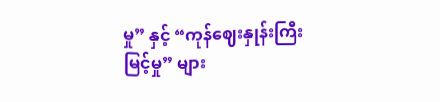မှု” နှင့် “ကုန်ဈေးနှုန်းကြီးမြင့်မှု” များ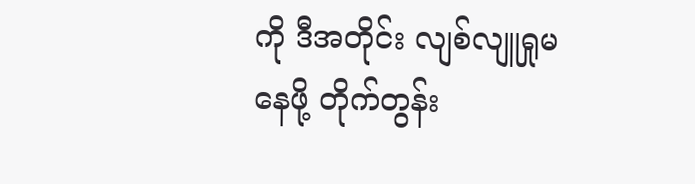ကို ဒီအတိုင်း လျစ်လျူရှုမနေဖို့ တိုက်တွန်း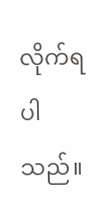လိုက်ရပါသည်။